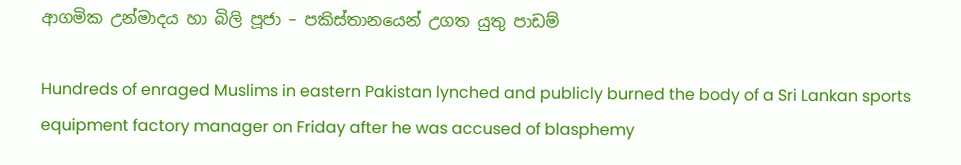ආගමික උන්මාදය හා බිලි පූජා – පකිස්තානයෙන් උගත යුතු පාඩම්

Hundreds of enraged Muslims in eastern Pakistan lynched and publicly burned the body of a Sri Lankan sports equipment factory manager on Friday after he was accused of blasphemy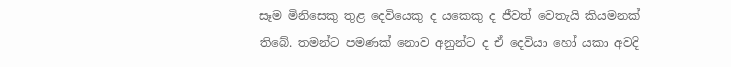සෑම මිනිසෙකු තුළ දෙවියෙකු ද යකෙකු ද ජීවත් වෙතැයි කියමනක් තිබේ. තමන්ට පමණක් නොව අනුන්ට ද ඒ දෙවියා හෝ යකා අවදි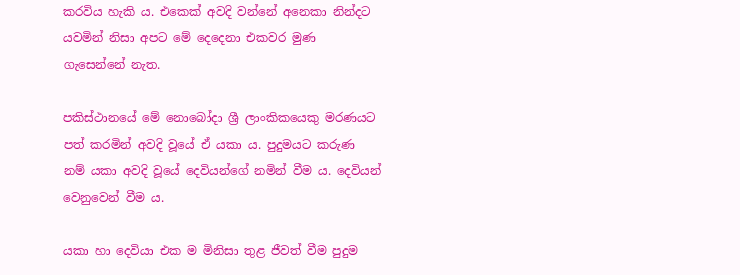කරවිය හැකි ය. එකෙක් අවදි වන්නේ අනෙකා නින්දට යවමින් නිසා අපට මේ දෙදෙනා එකවර මුණ ගැසෙන්නේ නැත.

පකිස්ථානයේ මේ නොබෝදා ශ්‍රී ලාංකිකයෙකු මරණයට පත් කරමින් අවදි වූයේ ඒ යකා ය. පුදුමයට කරුණ නම් යකා අවදි වූයේ දෙවියන්ගේ නමින් වීම ය. දෙවියන් වෙනුවෙන් වීම ය.

යකා හා දෙවියා එක ම මිනිසා තුළ ජීවත් වීම පුදුම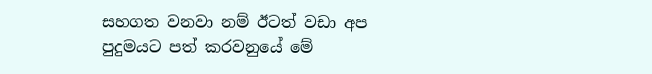සහගත වනවා නම් ඊටත් වඩා අප පුදුමයට පත් කරවනුයේ මේ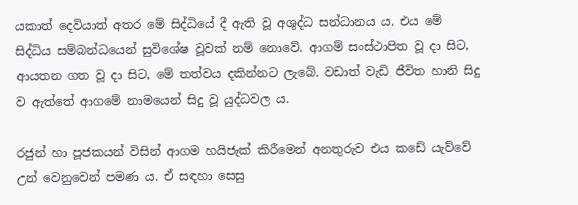යකාත් දෙවියාත් අතර මේ සිද්ධියේ දී ඇති වූ අශුද්ධ සන්ධානය ය. එය මේ සිද්ධිය සම්බන්ධයෙන් සුවිශේෂ වූවක් නම් නොවේ. ආගම් සංස්ථාපිත වූ දා සිට, ආයතන ගත වූ දා සිට, මේ තත්වය දකින්නට ලැබේ. වඩාත් වැඩි ජීවිත හානි සිදු ව ඇත්තේ ආගමේ නාමයෙන් සිදු වූ යුද්ධවල ය.

රජුන් හා පූජකයන් විසින් ආගම හයිජැක් කිරීමෙන් අනතුරුව එය කඩේ යැව්වේ උන් වෙනුවෙන් පමණ ය. ඒ සඳහා සෙසු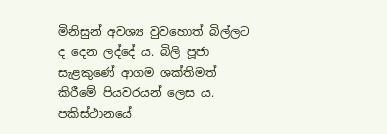මිනිසුන් අවශ්‍ය වුවහොත් බිල්ලට ද දෙන ලද්දේ ය. බිලි පූජා සැළකුණේ ආගම ශක්තිමත් කිරීමේ පියවරයන් ලෙස ය. පකිස්ථානයේ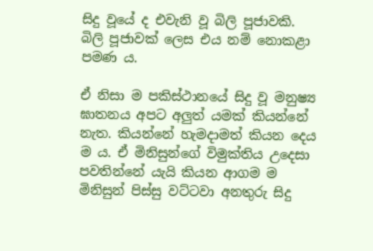සිදු වූයේ ද එවැනි වූ බිලි පූජාවකි. බිලි පූජාවක් ලෙස එය නම් නොකළා පමණ ය.

ඒ නිසා ම පකිස්ථානයේ සිදු වූ මනුෂ්‍ය ඝාතනය අපට අලුත් යමක් කියන්නේ නැත. කියන්නේ හැමදාමත් කියන දෙය ම ය. ඒ මිනිසුන්ගේ විමුක්තිය උදෙසා පවතින්නේ යැයි කියන ආගම ම මිනිසුන් පිස්සු වට්ටවා අනතුරු සිදු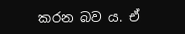කරන බව ය. ඒ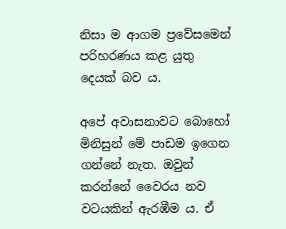නිසා ම ආගම ප්‍රවේසමෙන් පරිහරණය කළ යුතු දෙයක් බව ය.

අපේ අවාසනාවට බොහෝ මිනිසුන් මේ පාඩම ඉගෙන ගන්නේ නැත. ඔවුන් කරන්නේ වෛරය නව වටයකින් ඇරඹීම ය. ඒ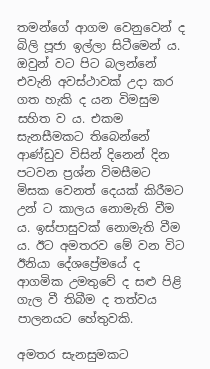තමන්ගේ ආගම වෙනුවෙන් ද බිලි පූජා ඉල්ලා සිටීමෙන් ය. ඔවුන් වට පිට බලන්නේ එවැනි අවස්ථාවක් උදා කර ගත හැකි ද යන විමසුම සහිත ව ය. එකම සැනසීමකට තිබෙන්නේ ආණ්ඩුව විසින් දිනෙන් දින පටවන ප්‍රශ්න විමසීමට මිසක වෙනත් දෙයක් කිරීමට උන් ට කාලය නොමැති වීම ය. ඉස්පාසුවක් නොමැති වීම ය. ඊට අමතරව මේ වන විට ඊනියා දේශප්‍රේමයේ ද ආගමික උමතුවේ ද සළු පිළි ගැල වී තිබීම ද තත්වය පාලනයට හේතුවකි.

අමතර සැනසුමකට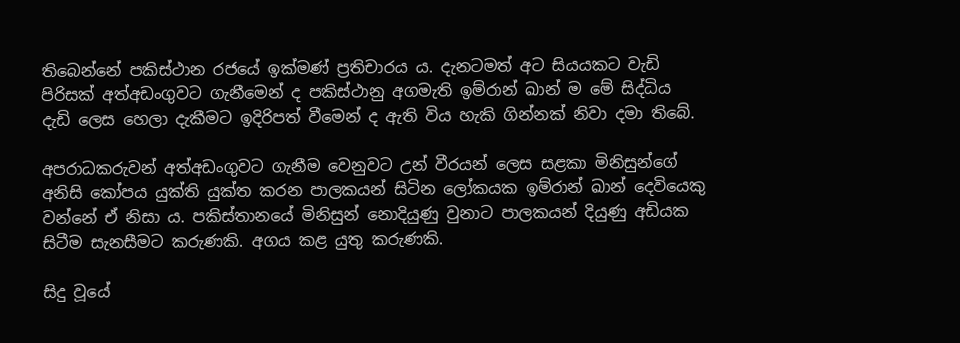තිබෙන්නේ පකිස්ථාන රජයේ ඉක්මණ් ප්‍රතිචාරය ය. දැනටමත් අට සියයකට වැඩි පිරිසක් අත්අඩංගුවට ගැනීමෙන් ද පකිස්ථානු අගමැති ඉම්රාන් ඛාන් ම මේ සිද්ධිය දැඩි ලෙස හෙලා දැකීමට ඉදිරිපත් වීමෙන් ද ඇති විය හැකි ගින්නක් නිවා දමා තිබේ.

අපරාධකරුවන් අත්අඩංගුවට ගැනීම වෙනුවට උන් වීරයන් ලෙස සළකා මිනිසුන්ගේ අනිසි කෝපය යුක්ති යුක්ත කරන පාලකයන් සිටින ලෝකයක ඉම්රාන් ඛාන් දෙවියෙකු වන්නේ ඒ නිසා ය. පකිස්තානයේ මිනිසුන් නොදියුණු වුනාට පාලකයන් දියුණු අඩියක සිටීම සැනසීමට කරුණකි. අගය කළ යුතු කරුණකි.

සිදු වූයේ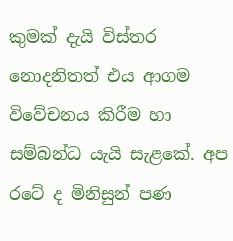කුමක් දැයි විස්තර නොදනිතත් එය ආගම විවේචනය කිරීම හා සම්බන්ධ යැයි සැළකේ. අප රටේ ද මිනිසුන් පණ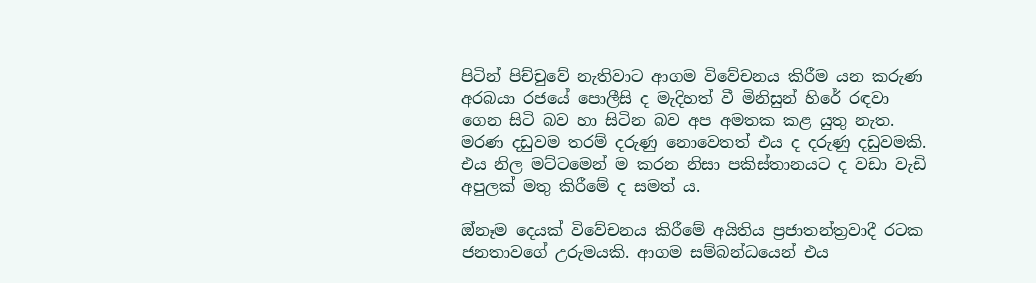පිටින් පිච්චුවේ නැතිවාට ආගම විවේචනය කිරීම යන කරුණ අරබයා රජයේ පොලීසි ද මැදිහත් වී මිනිසුන් හිරේ රඳවා ගෙන සිටි බව හා සිටින බව අප අමතක කළ යුතු නැත. මරණ දඩුවම තරම් දරුණු නොවෙතත් එය ද දරුණු දඩුවමකි. එය නිල මට්ටමෙන් ම කරන නිසා පකිස්තානයට ද වඩා වැඩි අපුලක් මතු කිරීමේ ද සමත් ය.

ඔ්නෑම දෙයක් විවේචනය කිරීමේ අයිතිය ප්‍රජාතන්ත්‍රවාදී රටක ජනතාවගේ උරුමයකි. ආගම සම්බන්ධයෙන් එය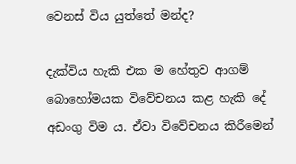වෙනස් විය යුත්තේ මන්ද?

දැක්විය හැකි එක ම‌ හේතුව ආගම් බොහෝමයක විවේචනය කළ හැකි දේ අඩංගු විම ය. ඒවා විවේචනය කිරීමෙන්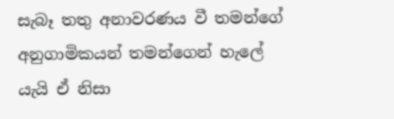සැබෑ තතු අනාවරණය වී තමන්ගේ අනුගාමිකයන් තමන්ගෙන් හැලේ යැයි ඒ නිසා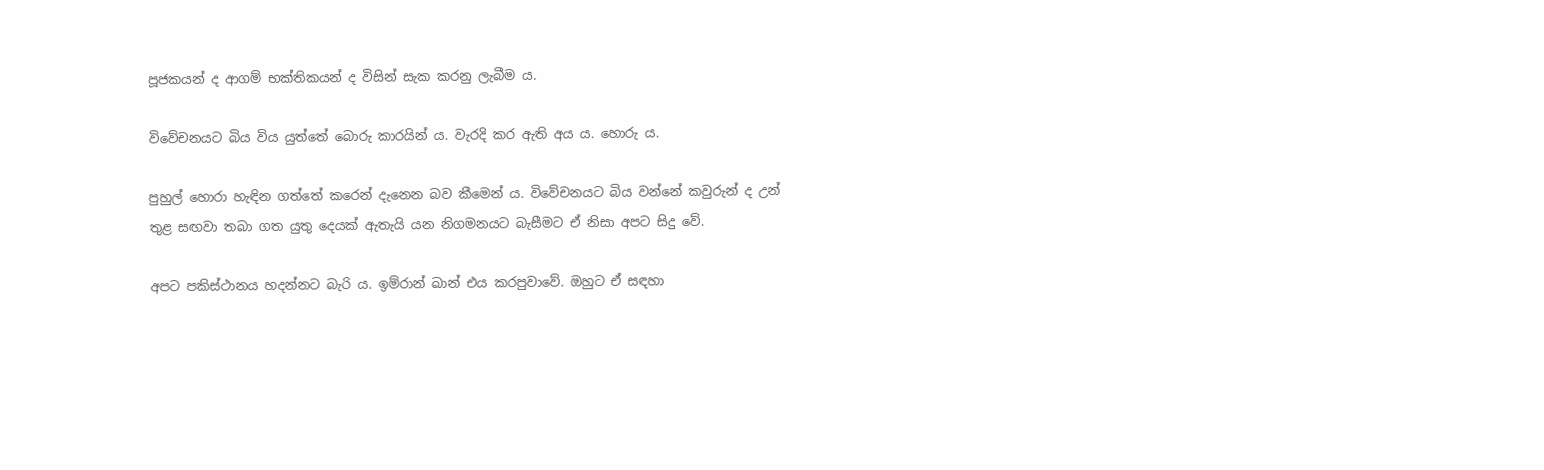පූජකයන් ද ආගම් භක්තිකයන් ද විසින් සැක කරනු ලැබීම ය.

විවේචනයට බිය විය යුත්තේ බොරු කාරයින් ය. වැරදි කර ඇති අය ය. හොරු ය.

පුහුල් හොරා හැඳින ගත්තේ කරෙන් දැනෙන බව කීමෙන් ය. විවේචනයට බිය වන්නේ කවුරුන් ද උන් තුළ සඟවා තබා ගත යුතු දෙයක් ඇතැයි යන නිගමනයට බැසීමට ඒ නිසා අපට සිදු වේ.

අපට පකිස්ථානය හදන්නට බැරි ය. ඉම්රාන් ඛාන් එය කරපුවාවේ. ඔහුට ඒ සඳහා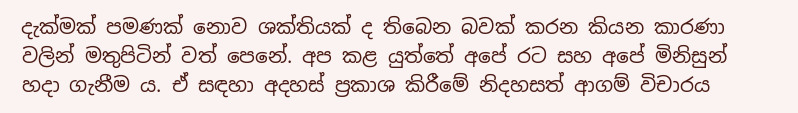දැක්මක් පමණක් නොව ශක්තියක් ද තිබෙන බවක් කරන කියන කාරණා වලින් මතුපිටින් වත් පෙනේ. අප කළ යුත්තේ අපේ රට සහ අපේ මිනිසුන් හදා ගැනීම ය. ඒ සඳහා අදහස් ප්‍රකාශ කිරීමේ නිදහසත් ආගම් විචාරය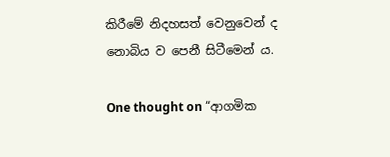කිරීමේ නිදහසත් වෙනුවෙන් ද නොබිය ව පෙනී සිටීමෙන් ය.

One thought on “ආගමික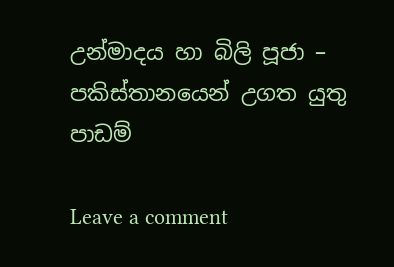උන්මාදය හා බිලි පූජා – පකිස්තානයෙන් උගත යුතු පාඩම්

Leave a comment